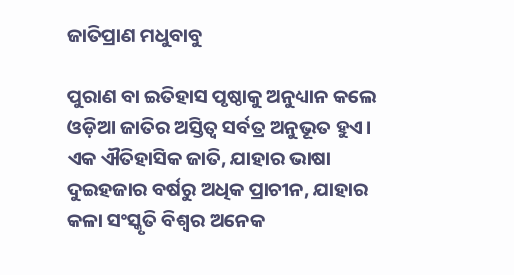ଜାତିପ୍ରାଣ ମଧୁବାବୁ

ପୁରାଣ ବା ଇତିହାସ ପୃଷ୍ଠାକୁ ଅନୁଧ୍ୟାନ କଲେ ଓଡ଼ିଆ ଜାତିର ଅସ୍ତିତ୍ୱ ସର୍ବତ୍ର ଅନୁଭୂତ ହୁଏ। ଏକ ଐତିହାସିକ ଜାତି, ଯାହାର ଭାଷା ଦୁଇହଜାର ବର୍ଷରୁ ଅଧିକ ପ୍ରାଚୀନ, ଯାହାର କଳା ସଂସ୍କୃତି ବିଶ୍ୱର ଅନେକ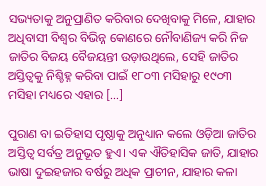ସଭ୍ୟତାକୁ ଅନୁପ୍ରାଣିତ କରିବାର ଦେଖିବାକୁ ମିଳେ, ଯାହାର ଅଧିବାସୀ ବିଶ୍ୱର ବିଭିନ୍ନ କୋଣରେ ନୌବାଣିଜ୍ୟ କରି ନିଜ ଜାତିର ବିଜୟ ବୈଜୟନ୍ତୀ ଉଡ଼ାଉଥିଲେ, ସେହି ଜାତିର ଅସ୍ତିତ୍ୱକୁ ନିଶ୍ଚିହ୍ନ କରିବା ପାଇଁ ୧୮୦୩ ମସିହାରୁ ୧୯୦୩ ମସିହା ମଧ୍ୟରେ ଏହାର […]

ପୁରାଣ ବା ଇତିହାସ ପୃଷ୍ଠାକୁ ଅନୁଧ୍ୟାନ କଲେ ଓଡ଼ିଆ ଜାତିର ଅସ୍ତିତ୍ୱ ସର୍ବତ୍ର ଅନୁଭୂତ ହୁଏ। ଏକ ଐତିହାସିକ ଜାତି, ଯାହାର ଭାଷା ଦୁଇହଜାର ବର୍ଷରୁ ଅଧିକ ପ୍ରାଚୀନ, ଯାହାର କଳା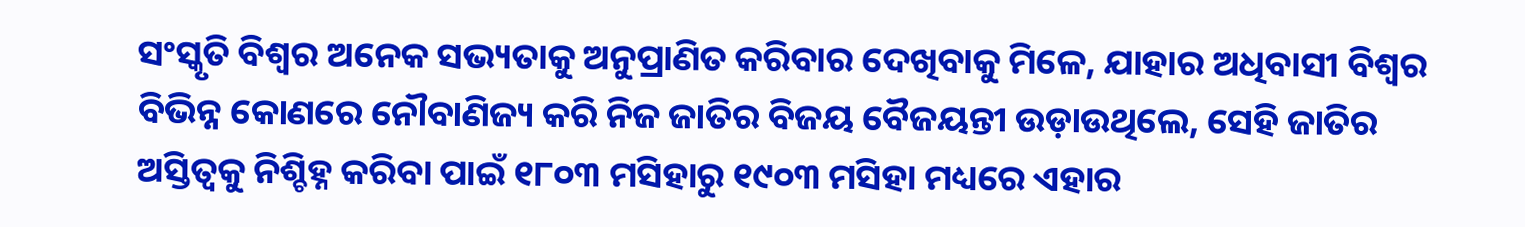ସଂସ୍କୃତି ବିଶ୍ୱର ଅନେକ ସଭ୍ୟତାକୁ ଅନୁପ୍ରାଣିତ କରିବାର ଦେଖିବାକୁ ମିଳେ, ଯାହାର ଅଧିବାସୀ ବିଶ୍ୱର ବିଭିନ୍ନ କୋଣରେ ନୌବାଣିଜ୍ୟ କରି ନିଜ ଜାତିର ବିଜୟ ବୈଜୟନ୍ତୀ ଉଡ଼ାଉଥିଲେ, ସେହି ଜାତିର ଅସ୍ତିତ୍ୱକୁ ନିଶ୍ଚିହ୍ନ କରିବା ପାଇଁ ୧୮୦୩ ମସିହାରୁ ୧୯୦୩ ମସିହା ମଧ୍ୟରେ ଏହାର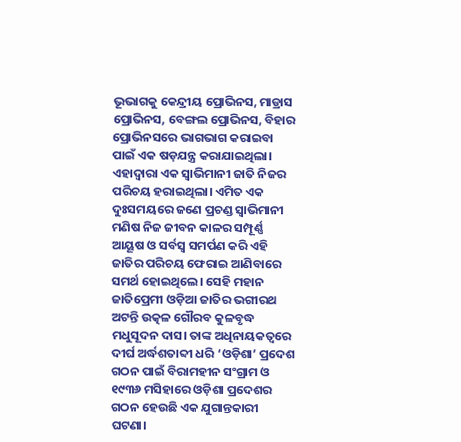ଭୂଭାଗକୁ କେନ୍ଦ୍ରୀୟ ପ୍ରୋଭିନସ, ମାଡ୍ରାସ ପ୍ରୋଭିନସ, ବେଙ୍ଗଲ ପ୍ରୋଭିନସ, ବିହାର ପ୍ରୋଭିନସରେ ଭାଗଭାଗ କରାଇବା ପାଇଁ ଏକ ଷଡ଼ଯନ୍ତ୍ର କରାଯାଇଥିଲା। ଏହାଦ୍ୱାରା ଏକ ସ୍ୱାଭିମାନୀ ଜାତି ନିଜର ପରିଚୟ ହରାଇଥିଲା। ଏମିତ ଏକ ଦୁଃସମୟରେ ଜଣେ ପ୍ରଚଣ୍ଡ ସ୍ୱାଭିମାନୀ ମଣିଷ ନିଜ ଜୀବନ କାଳର ସମ୍ପୂର୍ଣ୍ଣ ଆୟୂଷ ଓ ସର୍ବସ୍ୱ ସମର୍ପଣ କରି ଏହି ଜାତିର ପରିଚୟ ଫେରାଇ ଆଣିବାରେ ସମର୍ଥ ହୋଇଥିଲେ। ସେହି ମହାନ ଜାତିପ୍ରେମୀ ଓଡ଼ିଆ ଜାତିର ଭଗୀରଥ ଅଟନ୍ତି ଉତ୍କଳ ଗୌରବ କୁଳବୃଦ୍ଧ ମଧୁସୂଦନ ଦାସ। ତାଙ୍କ ଅଧିନାୟକତ୍ୱରେ ଦୀର୍ଘ ଅର୍ଦ୍ଧଶତାବ୍ଦୀ ଧରି ‘ଓଡ଼ିଶା’ ପ୍ରଦେଶ ଗଠନ ପାଇଁ ବିରାମହୀନ ସଂଗ୍ରାମ ଓ ୧୯୩୬ ମସିହାରେ ଓଡ଼ିଶା ପ୍ରଦେଶର ଗଠନ ହେଉଛି ଏକ ଯୁଗାନ୍ତକାରୀ ଘଟଣା।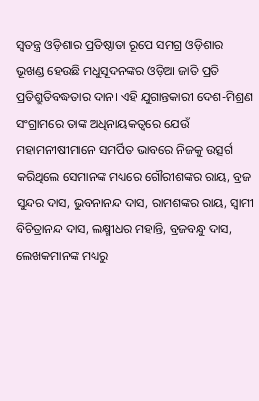ସ୍ୱତନ୍ତ୍ର ଓଡ଼ିଶାର ପ୍ରତିଷ୍ଠାତା ରୂପେ ସମଗ୍ର ଓଡ଼ିଶାର ଭୂଖଣ୍ଡ ହେଉଛି ମଧୁସୂଦନଙ୍କର ଓଡ଼ିଆ ଜାତି ପ୍ରତି ପ୍ରତିଶ୍ରୁତିବଦ୍ଧତାର ଦାନ। ଏହି ଯୁଗାନ୍ତକାରୀ ଦେଶ-ମିଶ୍ରଣ ସଂଗ୍ରାମରେ ତାଙ୍କ ଅଧିନାୟକତ୍ୱରେ ଯେଉଁ ମହାମନୀଷୀମାନେ ସମର୍ପିତ ଭାବରେ ନିଜକୁ ଉତ୍ସର୍ଗ କରିଥିଲେ ସେମାନଙ୍କ ମଧ୍ୟରେ ଗୌରୀଶଙ୍କର ରାୟ, ବ୍ରଜ ସୁନ୍ଦର ଦାସ, ଭୁବନାନନ୍ଦ ଦାସ, ରାମଶଙ୍କର ରାୟ, ସ୍ୱାମୀ ବିଚିତ୍ରାନନ୍ଦ ଦାସ, ଲକ୍ଷ୍ମୀଧର ମହାନ୍ତି, ବ୍ରଜବନ୍ଧୁ ଦାସ, ଲେଖକମାନଙ୍କ ମଧ୍ୟରୁ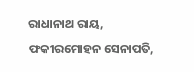ରାଧାନାଥ ରାୟ, ଫକୀରମୋହନ ସେନାପତି,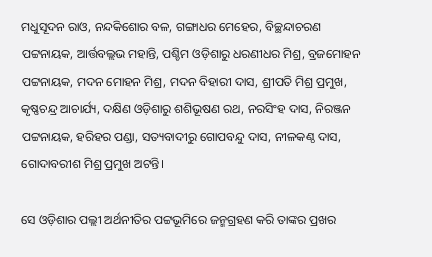ମଧୁସୂଦନ ରାଓ, ନନ୍ଦକିଶୋର ବଳ, ଗଙ୍ଗାଧର ମେହେର, ବିଚ୍ଛନ୍ଦାଚରଣ ପଟ୍ଟନାୟକ, ଆର୍ତ୍ତବଲ୍ଲଭ ମହାନ୍ତି, ପଶ୍ଚିମ ଓଡ଼ିଶାରୁ ଧରଣୀଧର ମିଶ୍ର, ବ୍ରଜମୋହନ ପଟ୍ଟନାୟକ, ମଦନ ମୋହନ ମିଶ୍ର, ମଦନ ବିହାରୀ ଦାସ, ଶ୍ରୀପତି ମିଶ୍ର ପ୍ରମୁଖ, କୃଷ୍ଣଚନ୍ଦ୍ର ଆଚାର୍ଯ୍ୟ, ଦକ୍ଷିଣ ଓଡ଼ିଶାରୁ ଶଶିଭୂଷଣ ରଥ, ନରସିଂହ ଦାସ, ନିରଞ୍ଜନ ପଟ୍ଟନାୟକ, ହରିହର ପଣ୍ଡା, ସତ୍ୟବାଦୀରୁ ଗୋପବନ୍ଦୁ ଦାସ, ନୀଳକଣ୍ଠ ଦାସ, ଗୋଦାବରୀଶ ମିଶ୍ର ପ୍ରମୁଖ ଅଟନ୍ତି।

ସେ ଓଡ଼ିଶାର ପଲ୍ଲୀ ଅର୍ଥନୀତିର ପଟ୍ଟଭୂମିରେ ଜନ୍ମଗ୍ରହଣ କରି ତାଙ୍କର ପ୍ରଖର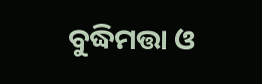ବୁଦ୍ଧିମତ୍ତା ଓ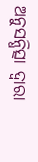ଅନୁସନ୍ଧିତ୍ସା ଦ୍ୱାରା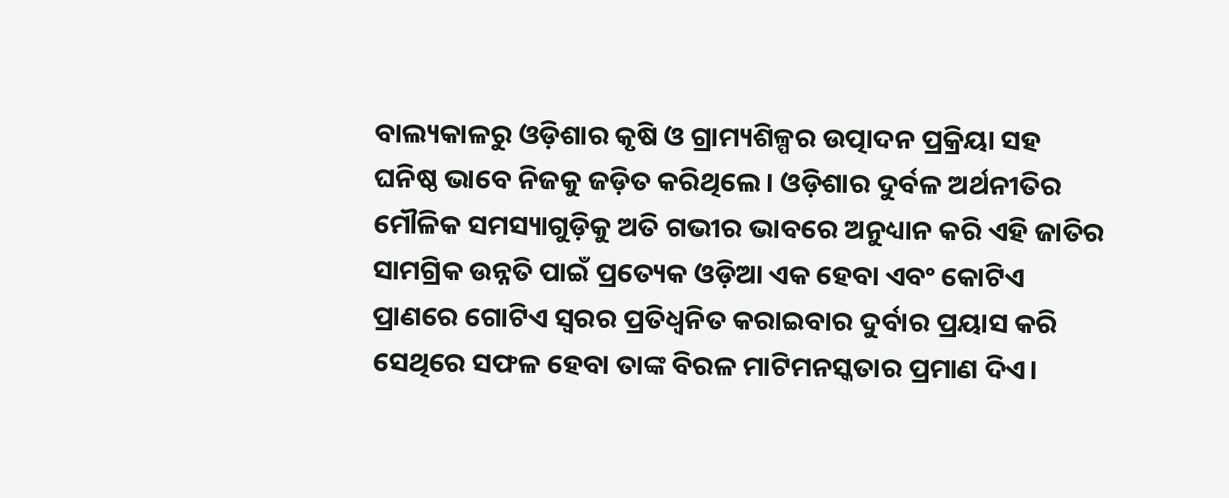ବାଲ୍ୟକାଳରୁ ଓଡ଼ିଶାର କୃଷି ଓ ଗ୍ରାମ୍ୟଶିଳ୍ପର ଉତ୍ପାଦନ ପ୍ରକ୍ରିୟା ସହ ଘନିଷ୍ଠ ଭାବେ ନିଜକୁ ଜଡ଼ିତ କରିଥିଲେ। ଓଡ଼ିଶାର ଦୁର୍ବଳ ଅର୍ଥନୀତିର ମୌଳିକ ସମସ୍ୟାଗୁଡ଼ିକୁ ଅତି ଗଭୀର ଭାବରେ ଅନୁଧ୍ୟାନ କରି ଏହି ଜାତିର ସାମଗ୍ରିକ ଉନ୍ନତି ପାଇଁ ପ୍ରତ୍ୟେକ ଓଡ଼ିଆ ଏକ ହେବା ଏବଂ କୋଟିଏ ପ୍ରାଣରେ ଗୋଟିଏ ସ୍ୱରର ପ୍ରତିଧ୍ୱନିତ କରାଇବାର ଦୁର୍ବାର ପ୍ରୟାସ କରି ସେଥିରେ ସଫଳ ହେବା ତାଙ୍କ ବିରଳ ମାଟିମନସ୍କତାର ପ୍ରମାଣ ଦିଏ।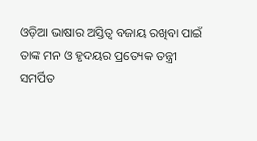ଓଡ଼ିଆ ଭାଷାର ଅସ୍ତିତ୍ୱ ବଜାୟ ରଖିବା ପାଇଁ ତାଙ୍କ ମନ ଓ ହୃଦୟର ପ୍ରତ୍ୟେକ ତନ୍ତ୍ରୀ ସମର୍ପିତ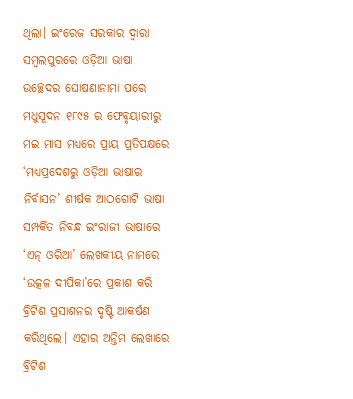ଥିଲା। ଇଂରେଜ ସରକାର ଦ୍ୱାରା ସମ୍ୱଲପୁରରେ ଓଡ଼ିଆ ଭାଷା ଉଚ୍ଛେଦର ଘୋଷଣାନାମା ପରେ ମଧୁସୂଦନ ୧୮୯୫ ର ଫେବୃୟାରୀରୁ ମଇ ମାସ ମଧ୍ୟରେ ପ୍ରାୟ ପ୍ରତିପକ୍ଷରେ ‘ମଧ୍ୟପ୍ରଦେଶରୁ ଓଡ଼ିଆ ଭାଷାର ନିର୍ବାସନ’ ଶୀର୍ଷକ ଆଠଗୋଟି ଭାଷା ସମ୍ପର୍କିତ ନିବନ୍ଧ ଇଂରାଜୀ ଭାଷାରେ ‘ଏନ୍‌‌ ଓରିଆ’ ଲେଖକୀୟ ନାମରେ ‘ଉତ୍କଳ ଦୀପିକା’ରେ ପ୍ରକାଶ କରି ବ୍ରିଟିଶ ପ୍ରସାଶନର ଦୃଷ୍ଟି ଆକର୍ଷଣ କରିଥିଲେ। ଏହାର ଅନ୍ତିମ ଲେଖାରେ ବ୍ରିଟିଶ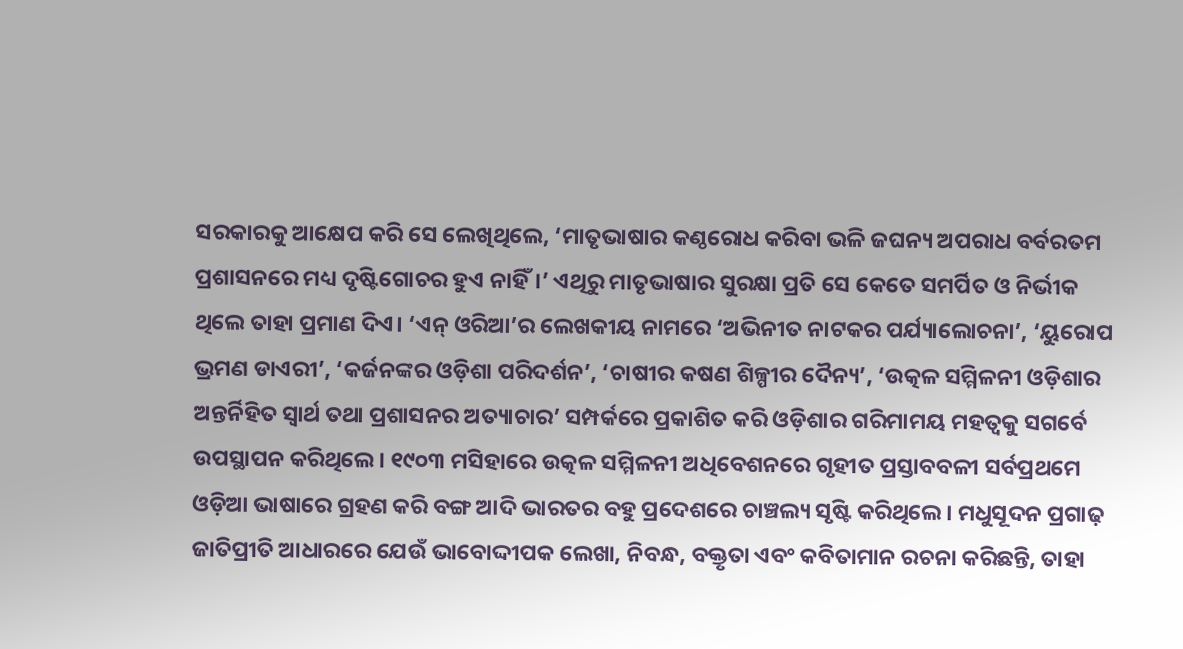ସରକାରକୁ ଆକ୍ଷେପ କରି ସେ ଲେଖିଥିଲେ, ‘ମାତୃଭାଷାର କଣ୍ଠରୋଧ କରିବା ଭଳି ଜଘନ୍ୟ ଅପରାଧ ବର୍ବରତମ ପ୍ରଶାସନରେ ମଧ୍ୟ ଦୃଷ୍ଟିଗୋଚର ହୁଏ ନାହିଁ।’ ଏଥିରୁ ମାତୃଭାଷାର ସୁରକ୍ଷା ପ୍ରତି ସେ କେତେ ସମର୍ପିତ ଓ ନିର୍ଭୀକ ଥିଲେ ତାହା ପ୍ରମାଣ ଦିଏ। ‘ଏନ୍‌‌ ଓରିଆ’ର ଲେଖକୀୟ ନାମରେ ‘ଅଭିନୀତ ନାଟକର ପର୍ଯ୍ୟାଲୋଚନା’, ‘ୟୁରୋପ ଭ୍ରମଣ ଡାଏରୀ’, ‘କର୍ଜନଙ୍କର ଓଡ଼ିଶା ପରିଦର୍ଶନ’, ‘ଚାଷୀର କଷଣ ଶିଳ୍ପୀର ଦୈନ୍ୟ’, ‘ଉତ୍କଳ ସମ୍ମିଳନୀ ଓଡ଼ିଶାର ଅନ୍ତର୍ନିହିତ ସ୍ୱାର୍ଥ ତଥା ପ୍ରଶାସନର ଅତ୍ୟାଚାର’ ସମ୍ପର୍କରେ ପ୍ରକାଶିତ କରି ଓଡ଼ିଶାର ଗରିମାମୟ ମହତ୍ୱକୁ ସଗର୍ବେ ଉପସ୍ଥାପନ କରିଥିଲେ। ୧୯୦୩ ମସିହାରେ ଉତ୍କଳ ସମ୍ମିଳନୀ ଅଧିବେଶନରେ ଗୃହୀତ ପ୍ରସ୍ତାବବଳୀ ସର୍ବପ୍ରଥମେ ଓଡ଼ିଆ ଭାଷାରେ ଗ୍ରହଣ କରି ବଙ୍ଗ ଆଦି ଭାରତର ବହୁ ପ୍ରଦେଶରେ ଚାଞ୍ଚଲ୍ୟ ସୃଷ୍ଟି କରିଥିଲେ। ମଧୁସୂଦନ ପ୍ରଗାଢ଼ ଜାତିପ୍ରୀତି ଆଧାରରେ ଯେଉଁ ଭାବୋଦ୍ଦୀପକ ଲେଖା, ନିବନ୍ଧ, ବକ୍ତୃତା ଏବଂ କବିତାମାନ ରଚନା କରିଛନ୍ତି, ତାହା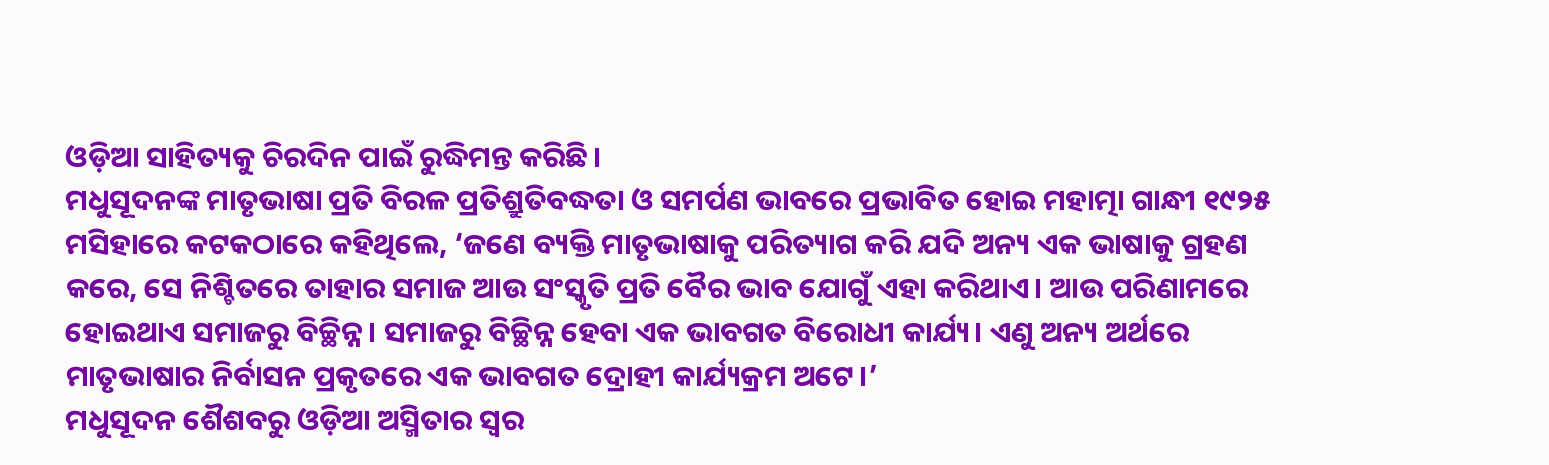ଓଡ଼ିଆ ସାହିତ୍ୟକୁ ଚିରଦିନ ପାଇଁ ରୁଦ୍ଧିମନ୍ତ କରିଛି।
ମଧୁସୂଦନଙ୍କ ମାତୃଭାଷା ପ୍ରତି ବିରଳ ପ୍ରତିଶ୍ରୁତିବଦ୍ଧତା ଓ ସମର୍ପଣ ଭାବରେ ପ୍ରଭାବିତ ହୋଇ ମହାତ୍ମା ଗାନ୍ଧୀ ୧୯୨୫ ମସିହାରେ କଟକଠାରେ କହିଥିଲେ, ‘ଜଣେ ବ୍ୟକ୍ତି ମାତୃଭାଷାକୁ ପରିତ୍ୟାଗ କରି ଯଦି ଅନ୍ୟ ଏକ ଭାଷାକୁ ଗ୍ରହଣ କରେ, ସେ ନିଶ୍ଚିତରେ ତାହାର ସମାଜ ଆଉ ସଂସ୍କୃତି ପ୍ରତି ବୈର ଭାବ ଯୋଗୁଁ ଏହା କରିଥାଏ। ଆଉ ପରିଣାମରେ ହୋଇଥାଏ ସମାଜରୁ ବିଚ୍ଛିନ୍ନ। ସମାଜରୁ ବିଚ୍ଛିନ୍ନ ହେବା ଏକ ଭାବଗତ ବିରୋଧୀ କାର୍ଯ୍ୟ। ଏଣୁ ଅନ୍ୟ ଅର୍ଥରେ ମାତୃଭାଷାର ନିର୍ବାସନ ପ୍ରକୃତରେ ଏକ ଭାବଗତ ଦ୍ରୋହୀ କାର୍ଯ୍ୟକ୍ରମ ଅଟେ।’
ମଧୁସୂଦନ ଶୈଶବରୁ ଓଡ଼ିଆ ଅସ୍ମିତାର ସ୍ୱର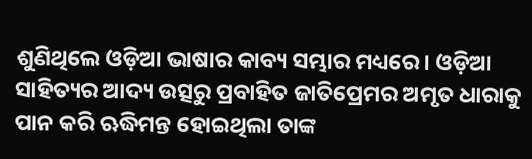ଶୁଣିଥିଲେ ଓଡ଼ିଆ ଭାଷାର କାବ୍ୟ ସମ୍ଭାର ମଧ୍ୟରେ। ଓଡ଼ିଆ ସାହିତ୍ୟର ଆଦ୍ୟ ଉତ୍ସରୁ ପ୍ରବାହିତ ଜାତିପ୍ରେମର ଅମୃତ ଧାରାକୁ ପାନ କରି ଋଦ୍ଧିମନ୍ତ ହୋଇଥିଲା ତାଙ୍କ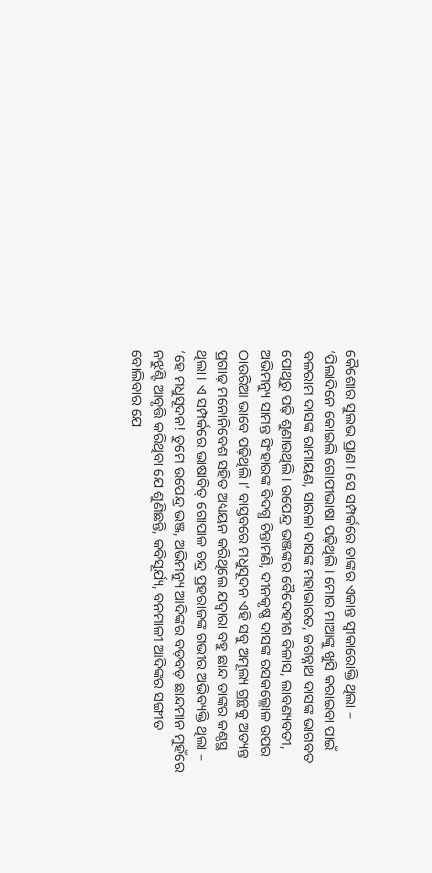କୈଶୋର ସୁଲଭ ପ୍ରାଣ। ସେ ସମ୍ପର୍କରେ ତାଙ୍କର ଏକାନ୍ତ ସ୍ୱୀକାରୋକ୍ତି ଥିଲା – ‘ପିଲାଦିନେ କୋଇଲି ଗୋପୀଭାଷା ପଢ଼ିଥିଲି। ମୋର ମାଆଙ୍କୁ ଖୁସି କରାଇବା ପାଇଁ ବଳରାମ ଦାସଙ୍କ ରାମାୟଣ, ସାରଳା ଦାସଙ୍କ ମହାଭାରତ, ଜଗନ୍ନାଥ ଦାସଙ୍କ ଭାଗବତ ପୋଥିରୁ ପଢ଼ି ଶୁଣାଉଥିଲି। ଉପେନ୍ଦ୍ର ଭଞ୍ଜଙ୍କର ବୈଦେହୀଶ ବିଳାସ, ଲାବଣ୍ୟବତୀ, ଅଭିମନ୍ୟୁ ସାମନ୍ତ ସିଂହାରଙ୍କ ବିଦଗ୍ଧ ଚିନ୍ତାମଣି, ଦୀନକୃଷ୍ଣ ଦାସଙ୍କ ରସକଲ୍ଲୋଳ ଉପର ଠାଉରିଆ ଭାବେ ପଢ଼ିଥିଲି।’ ବାସ୍ତବରେ ମଧୁସୂଦନ ଏହି ସବୁ ଅମୂଲ୍ୟ ଗ୍ରନ୍ଥକୁ ଅତ୍ୟନ୍ତ ପ୍ରଗାଢ଼ ମନୋନିବେଶ ସହିତ ଅଧ୍ୟୟନ କରିଥିଲେ ଯଦ୍ୱାରା ବହୁ ଛାନ୍ଦ ତାଙ୍କର କଣ୍ଠସ୍ଥ ଥିଲା। ଏ ସମ୍ପର୍କରେ ଭାଷାବିତ୍‌‌ ଗୋପାଳ ଚନ୍ଦ୍ର ପ୍ରହରାଜଙ୍କ ଗଭୀର ଅଭିବ୍ୟକ୍ତି ଥିଲା – ‘ହେ ମଧୁସୂଦନ! ତୁମେ ଉପେନ୍ଦ୍ର ଭଞ୍ଜ, ଅଭିମନ୍ୟୁ ଆଦିଙ୍କର ବଡ଼ବଡ଼ ଛାନ୍ଦମାନ ମୁହଁରେ ନଝୁଣ୍ଟି ଆବୃତ୍ତି କରିଥିବା ଯେ ଶୁଣିଛନ୍ତି, କବିସୂର୍ଯ୍ୟ, ବନମାଳୀ ଆଦିଙ୍କର ସଙ୍ଗୀତ ବୋଲିବାର ଯେ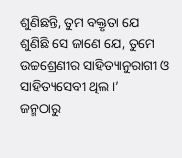ଶୁଣିଛନ୍ତି, ତୁମ ବକ୍ତୃତା ଯେ ଶୁଣିଛି ସେ ଜାଣେ ଯେ, ତୁମେ ଉଚ୍ଚଶ୍ରେଣୀର ସାହିତ୍ୟାନୁରାଗୀ ଓ ସାହିତ୍ୟସେବୀ ଥିଲ।’
ଜନ୍ମଠାରୁ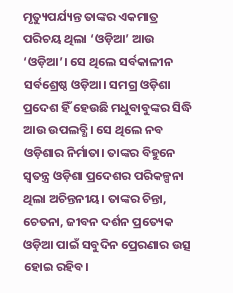ମୃତ୍ୟୁପର୍ଯ୍ୟନ୍ତ ତାଙ୍କର ଏକମାତ୍ର ପରିଚୟ ଥିଲା ‘ଓଡ଼ିଆ’ ଆଉ ‘ଓଡ଼ିଆ’। ସେ ଥିଲେ ସର୍ବକାଳୀନ ସର୍ବଶ୍ରେଷ୍ଠ ଓଡ଼ିଆ। ସମଗ୍ର ଓଡ଼ିଶା ପ୍ରଦେଶ ହିଁ ହେଉଛି ମଧୁବାବୁଙ୍କର ସିଦ୍ଧି ଆଉ ଉପଲବ୍ଧି। ସେ ଥିଲେ ନବ ଓଡ଼ିଶାର ନିର୍ମାତା। ତାଙ୍କର ବିହୁନେ ସ୍ୱତନ୍ତ୍ର ଓଡ଼ିଶା ପ୍ରଦେଶର ପରିକଳ୍ପନା ଥିଲା ଅଚିନ୍ତନୀୟ। ତାଙ୍କର ଚିନ୍ତା, ଚେତନା, ଜୀବନ ଦର୍ଶନ ପ୍ରତ୍ୟେକ ଓଡ଼ିଆ ପାଇଁ ସବୁଦିନ ପ୍ରେରଣାର ଉତ୍ସ ହୋଇ ରହିବ।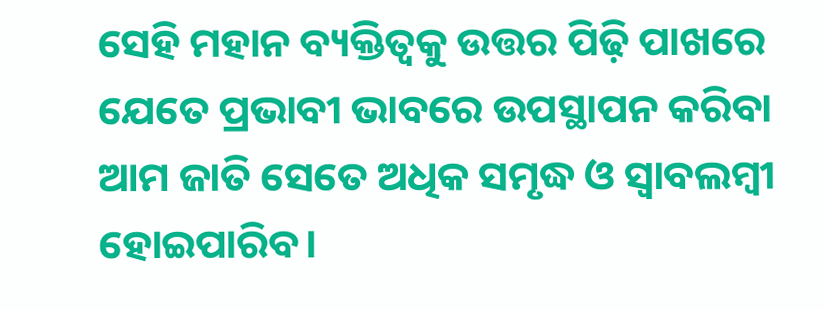ସେହି ମହାନ ବ୍ୟକ୍ତିତ୍ୱକୁ ଉତ୍ତର ପିଢ଼ି ପାଖରେ ଯେତେ ପ୍ରଭାବୀ ଭାବରେ ଉପସ୍ଥାପନ କରିବା ଆମ ଜାତି ସେତେ ଅଧିକ ସମୃଦ୍ଧ ଓ ସ୍ୱାବଲମ୍ୱୀ ହୋଇପାରିବ।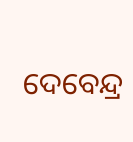ଦେବେନ୍ଦ୍ର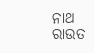ନାଥ ରାଉତ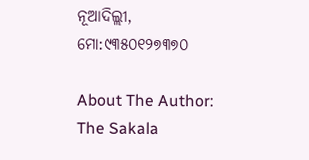ନୂଆଦିଲ୍ଲୀ, ମୋ:୯୩୫୦୧୨୭୩୭୦

About The Author: The Sakala